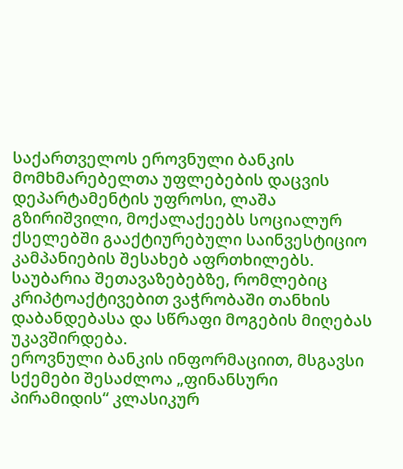საქართველოს ეროვნული ბანკის მომხმარებელთა უფლებების დაცვის დეპარტამენტის უფროსი, ლაშა გზირიშვილი, მოქალაქეებს სოციალურ ქსელებში გააქტიურებული საინვესტიციო კამპანიების შესახებ აფრთხილებს. საუბარია შეთავაზებებზე, რომლებიც კრიპტოაქტივებით ვაჭრობაში თანხის დაბანდებასა და სწრაფი მოგების მიღებას უკავშირდება.
ეროვნული ბანკის ინფორმაციით, მსგავსი სქემები შესაძლოა „ფინანსური პირამიდის“ კლასიკურ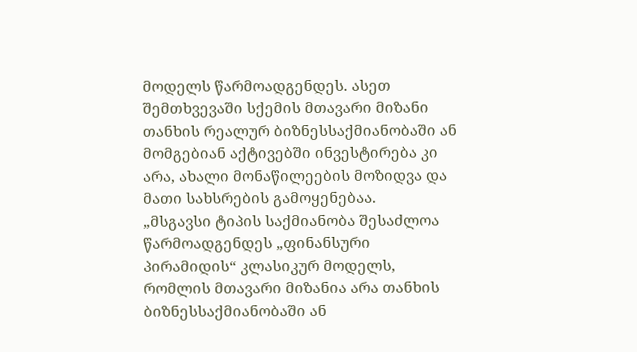მოდელს წარმოადგენდეს. ასეთ შემთხვევაში სქემის მთავარი მიზანი თანხის რეალურ ბიზნესსაქმიანობაში ან მომგებიან აქტივებში ინვესტირება კი არა, ახალი მონაწილეების მოზიდვა და მათი სახსრების გამოყენებაა.
„მსგავსი ტიპის საქმიანობა შესაძლოა წარმოადგენდეს „ფინანსური პირამიდის“ კლასიკურ მოდელს, რომლის მთავარი მიზანია არა თანხის ბიზნესსაქმიანობაში ან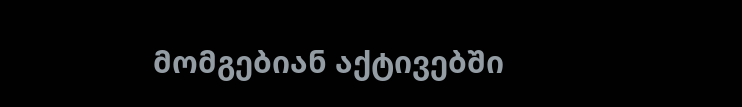მომგებიან აქტივებში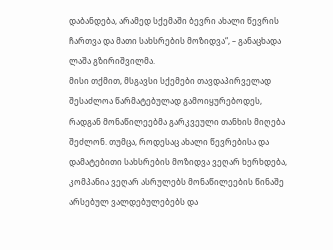დაბანდება, არამედ სქემაში ბევრი ახალი წევრის ჩართვა და მათი სახსრების მოზიდვა“, – განაცხადა ლაშა გზირიშვილმა.
მისი თქმით, მსგავსი სქემები თავდაპირველად შესაძლოა წარმატებულად გამოიყურებოდეს, რადგან მონაწილეებმა გარკვეული თანხის მიღება შეძლონ. თუმცა, როდესაც ახალი წევრებისა და დამატებითი სახსრების მოზიდვა ვეღარ ხერხდება, კომპანია ვეღარ ასრულებს მონაწილეების წინაშე არსებულ ვალდებულებებს და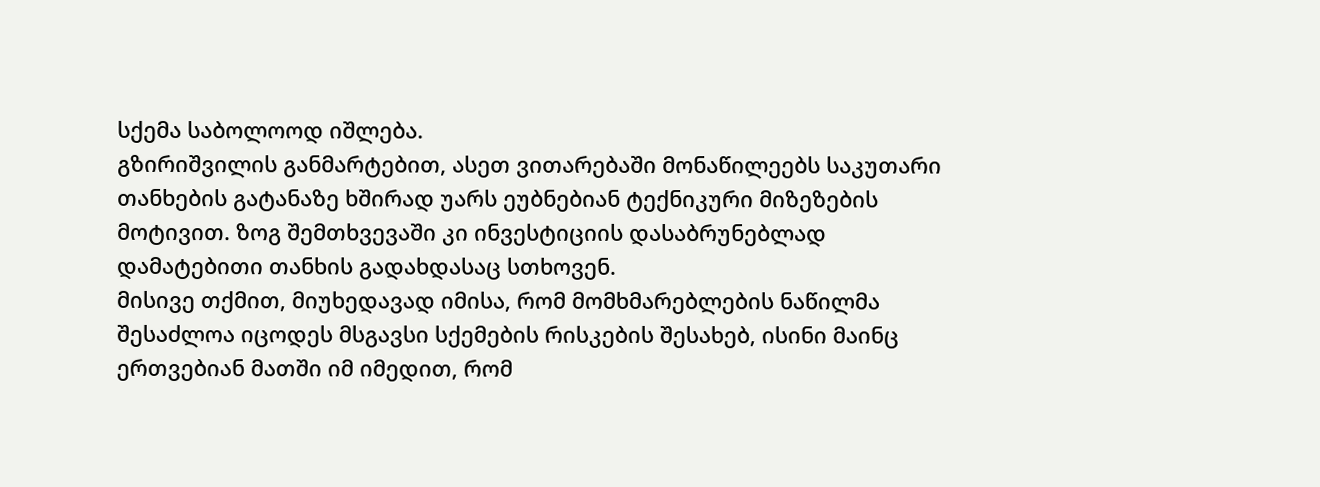სქემა საბოლოოდ იშლება.
გზირიშვილის განმარტებით, ასეთ ვითარებაში მონაწილეებს საკუთარი თანხების გატანაზე ხშირად უარს ეუბნებიან ტექნიკური მიზეზების მოტივით. ზოგ შემთხვევაში კი ინვესტიციის დასაბრუნებლად დამატებითი თანხის გადახდასაც სთხოვენ.
მისივე თქმით, მიუხედავად იმისა, რომ მომხმარებლების ნაწილმა შესაძლოა იცოდეს მსგავსი სქემების რისკების შესახებ, ისინი მაინც ერთვებიან მათში იმ იმედით, რომ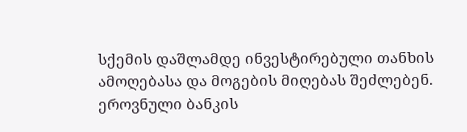სქემის დაშლამდე ინვესტირებული თანხის ამოღებასა და მოგების მიღებას შეძლებენ.
ეროვნული ბანკის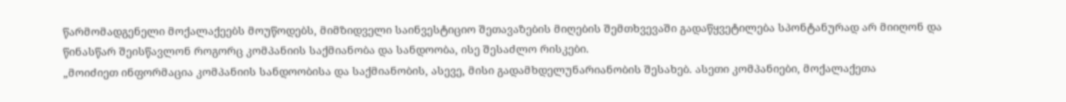წარმომადგენელი მოქალაქეებს მოუწოდებს, მიმზიდველი საინვესტიციო შეთავაზების მიღების შემთხვევაში გადაწყვეტილება სპონტანურად არ მიიღონ და წინასწარ შეისწავლონ როგორც კომპანიის საქმიანობა და სანდოობა, ისე შესაძლო რისკები.
„მოიძიეთ ინფორმაცია კომპანიის სანდოობისა და საქმიანობის, ასევე, მისი გადამხდელუნარიანობის შესახებ. ასეთი კომპანიები, მოქალაქეთა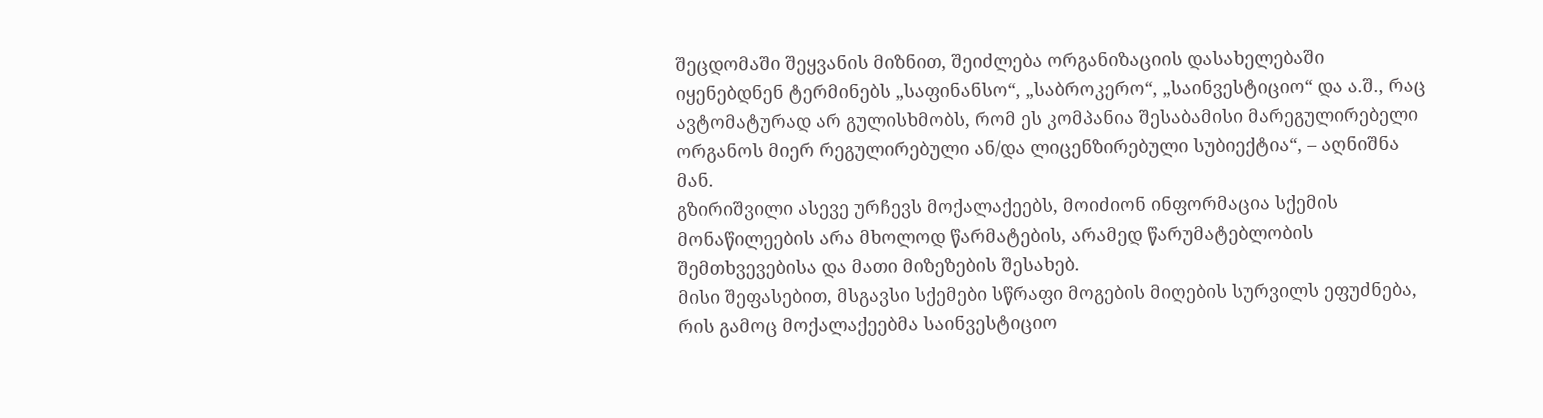შეცდომაში შეყვანის მიზნით, შეიძლება ორგანიზაციის დასახელებაში იყენებდნენ ტერმინებს „საფინანსო“, „საბროკერო“, „საინვესტიციო“ და ა.შ., რაც ავტომატურად არ გულისხმობს, რომ ეს კომპანია შესაბამისი მარეგულირებელი ორგანოს მიერ რეგულირებული ან/და ლიცენზირებული სუბიექტია“, – აღნიშნა მან.
გზირიშვილი ასევე ურჩევს მოქალაქეებს, მოიძიონ ინფორმაცია სქემის მონაწილეების არა მხოლოდ წარმატების, არამედ წარუმატებლობის შემთხვევებისა და მათი მიზეზების შესახებ.
მისი შეფასებით, მსგავსი სქემები სწრაფი მოგების მიღების სურვილს ეფუძნება, რის გამოც მოქალაქეებმა საინვესტიციო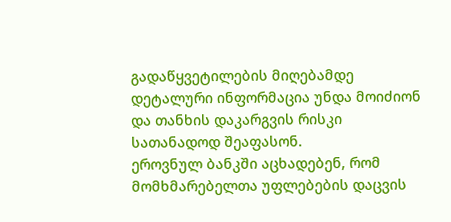გადაწყვეტილების მიღებამდე დეტალური ინფორმაცია უნდა მოიძიონ და თანხის დაკარგვის რისკი სათანადოდ შეაფასონ.
ეროვნულ ბანკში აცხადებენ, რომ მომხმარებელთა უფლებების დაცვის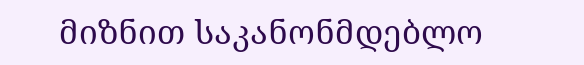მიზნით საკანონმდებლო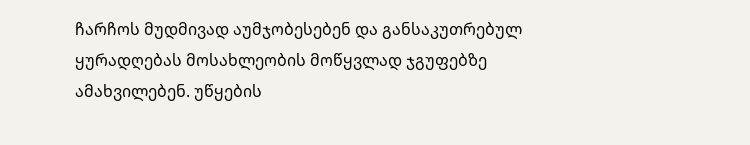ჩარჩოს მუდმივად აუმჯობესებენ და განსაკუთრებულ ყურადღებას მოსახლეობის მოწყვლად ჯგუფებზე ამახვილებენ. უწყების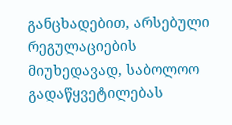განცხადებით, არსებული რეგულაციების მიუხედავად, საბოლოო გადაწყვეტილებას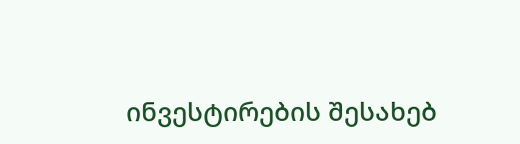ინვესტირების შესახებ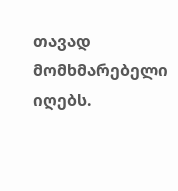თავად მომხმარებელი იღებს.